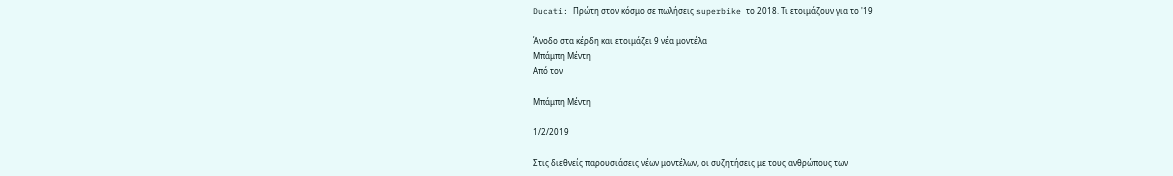Ducati: Πρώτη στον κόσμο σε πωλήσεις superbike το 2018. Τι ετοιμάζουν για το '19

Άνοδο στα κέρδη και ετοιμάζει 9 νέα μοντέλα
Μπάμπη Μέντη
Από τον

Μπάμπη Μέντη

1/2/2019

Στις διεθνείς παρουσιάσεις νέων μοντέλων, οι συζητήσεις με τους ανθρώπους των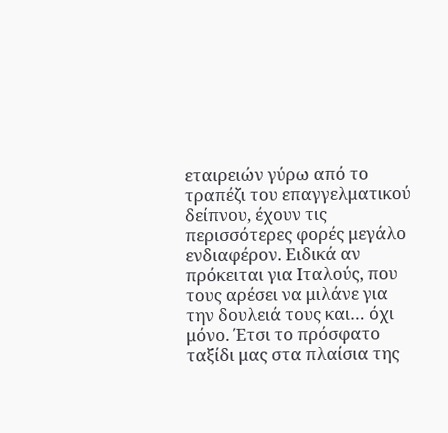εταιρειών γύρω από το τραπέζι του επαγγελματικού δείπνου, έχουν τις περισσότερες φορές μεγάλο ενδιαφέρον. Ειδικά αν πρόκειται για Ιταλούς, που τους αρέσει να μιλάνε για την δουλειά τους και… όχι μόνο. Έτσι το πρόσφατο ταξίδι μας στα πλαίσια της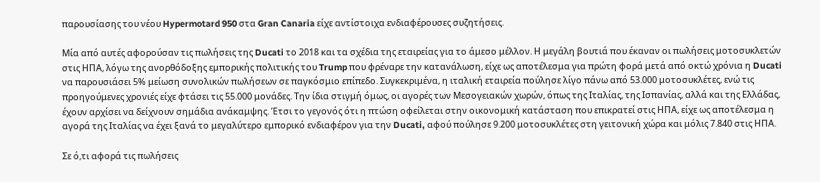παρουσίασης του νέου Hypermotard 950 στα Gran Canaria είχε αντίστοιχα ενδιαφέρουσες συζητήσεις.

Μία από αυτές αφορούσαν τις πωλήσεις της Ducati το 2018 και τα σχέδια της εταιρείας για το άμεσο μέλλον. Η μεγάλη βουτιά που έκαναν οι πωλήσεις μοτοσυκλετών στις ΗΠΑ, λόγω της ανορθόδοξης εμπορικής πολιτικής του Trump που φρέναρε την κατανάλωση, είχε ως αποτέλεσμα για πρώτη φορά μετά από οκτώ χρόνια η Ducati να παρουσιάσει 5% μείωση συνολικών πωλήσεων σε παγκόσμιο επίπεδο. Συγκεκριμένα, η ιταλική εταιρεία πούλησε λίγο πάνω από 53.000 μοτοσυκλέτες, ενώ τις προηγούμενες χρονιές είχε φτάσει τις 55.000 μονάδες. Την ίδια στιγμή όμως, οι αγορές των Μεσογειακών χωρών, όπως της Ιταλίας, της Ισπανίας, αλλά και της Ελλάδας, έχουν αρχίσει να δείχνουν σημάδια ανάκαμψης. Έτσι το γεγονός ότι η πτώση οφείλεται στην οικονομική κατάσταση που επικρατεί στις ΗΠΑ, είχε ως αποτέλεσμα η αγορά της Ιταλίας να έχει ξανά το μεγαλύτερο εμπορικό ενδιαφέρον για την Ducati, αφού πούλησε 9.200 μοτοσυκλέτες στη γειτονική χώρα και μόλις 7.840 στις ΗΠΑ.

Σε ό,τι αφορά τις πωλήσεις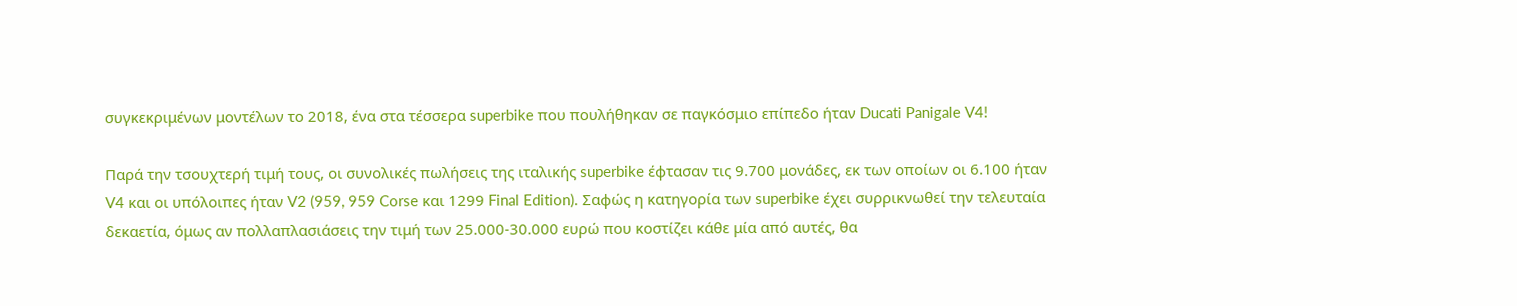συγκεκριμένων μοντέλων το 2018, ένα στα τέσσερα superbike που πουλήθηκαν σε παγκόσμιο επίπεδο ήταν Ducati Panigale V4!

Παρά την τσουχτερή τιμή τους, οι συνολικές πωλήσεις της ιταλικής superbike έφτασαν τις 9.700 μονάδες, εκ των οποίων οι 6.100 ήταν V4 και οι υπόλοιπες ήταν V2 (959, 959 Corse και 1299 Final Edition). Σαφώς η κατηγορία των superbike έχει συρρικνωθεί την τελευταία δεκαετία, όμως αν πολλαπλασιάσεις την τιμή των 25.000-30.000 ευρώ που κοστίζει κάθε μία από αυτές, θα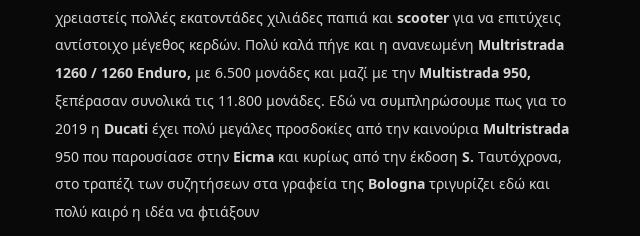χρειαστείς πολλές εκατοντάδες χιλιάδες παπιά και scooter για να επιτύχεις αντίστοιχο μέγεθος κερδών. Πολύ καλά πήγε και η ανανεωμένη Multristrada 1260 / 1260 Enduro, με 6.500 μονάδες και μαζί με την Multistrada 950, ξεπέρασαν συνολικά τις 11.800 μονάδες. Εδώ να συμπληρώσουμε πως για το 2019 η Ducati έχει πολύ μεγάλες προσδοκίες από την καινούρια Multristrada 950 που παρουσίασε στην Eicma και κυρίως από την έκδοση S. Ταυτόχρονα, στο τραπέζι των συζητήσεων στα γραφεία της Bologna τριγυρίζει εδώ και πολύ καιρό η ιδέα να φτιάξουν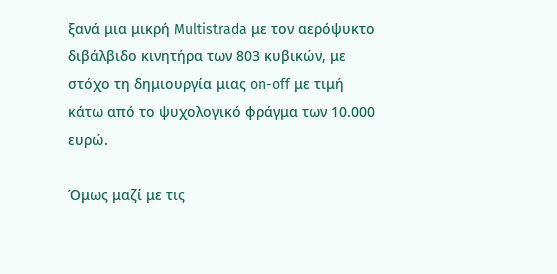ξανά μια μικρή Multistrada με τον αερόψυκτο διβάλβιδο κινητήρα των 803 κυβικών, με στόχο τη δημιουργία μιας on-off με τιμή κάτω από το ψυχολογικό φράγμα των 10.000 ευρώ.

Όμως μαζί με τις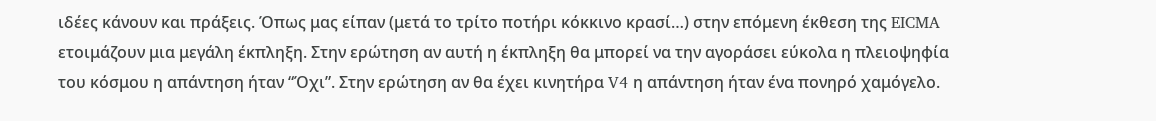ιδέες κάνουν και πράξεις. Όπως μας είπαν (μετά το τρίτο ποτήρι κόκκινο κρασί…) στην επόμενη έκθεση της EICMA ετοιμάζουν μια μεγάλη έκπληξη. Στην ερώτηση αν αυτή η έκπληξη θα μπορεί να την αγοράσει εύκολα η πλειοψηφία του κόσμου η απάντηση ήταν “Όχι”. Στην ερώτηση αν θα έχει κινητήρα V4 η απάντηση ήταν ένα πονηρό χαμόγελο.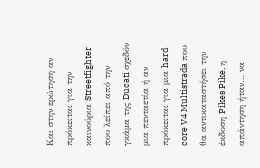Και στην ερώτηση αν πρόκειται για την καινούρια Streetfighter που λείπει από την γκάμα της Ducati σχεδόν μια πενταετία ή αν πρόκειται για μια hard core V4 Multistrada που θα αντικαταστήσει την έκδοση Pikes Pike, η απάντηση ήταν… να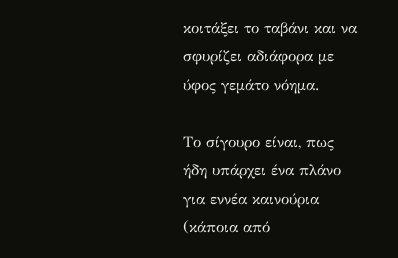κοιτάξει το ταβάνι και να σφυρίζει αδιάφορα με ύφος γεμάτο νόημα.

Το σίγουρο είναι, πως ήδη υπάρχει ένα πλάνο για εννέα καινούρια (κάποια από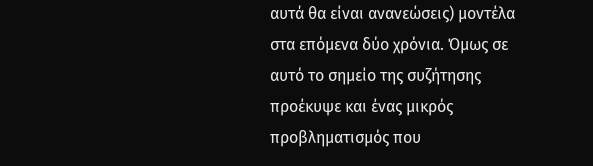αυτά θα είναι ανανεώσεις) μοντέλα στα επόμενα δύο χρόνια. Όμως σε αυτό το σημείο της συζήτησης προέκυψε και ένας μικρός προβληματισμός που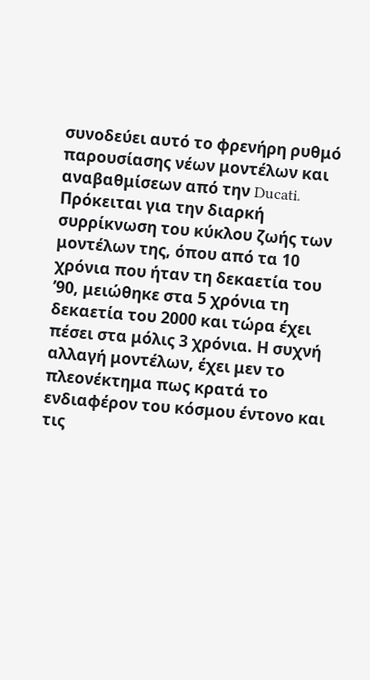συνοδεύει αυτό το φρενήρη ρυθμό παρουσίασης νέων μοντέλων και αναβαθμίσεων από την Ducati. Πρόκειται για την διαρκή συρρίκνωση του κύκλου ζωής των μοντέλων της, όπου από τα 10 χρόνια που ήταν τη δεκαετία του ’90, μειώθηκε στα 5 χρόνια τη δεκαετία του 2000 και τώρα έχει πέσει στα μόλις 3 χρόνια. Η συχνή αλλαγή μοντέλων, έχει μεν το πλεονέκτημα πως κρατά το ενδιαφέρον του κόσμου έντονο και τις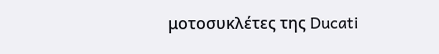μοτοσυκλέτες της Ducati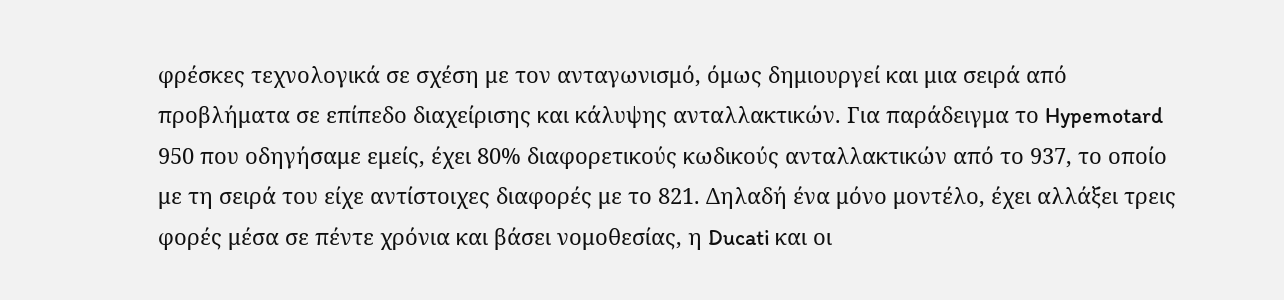φρέσκες τεχνολογικά σε σχέση με τον ανταγωνισμό, όμως δημιουργεί και μια σειρά από προβλήματα σε επίπεδο διαχείρισης και κάλυψης ανταλλακτικών. Για παράδειγμα το Hypemotard 950 που οδηγήσαμε εμείς, έχει 80% διαφορετικούς κωδικούς ανταλλακτικών από το 937, το οποίο με τη σειρά του είχε αντίστοιχες διαφορές με το 821. Δηλαδή ένα μόνο μοντέλο, έχει αλλάξει τρεις φορές μέσα σε πέντε χρόνια και βάσει νομοθεσίας, η Ducati και οι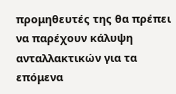προμηθευτές της θα πρέπει να παρέχουν κάλυψη ανταλλακτικών για τα επόμενα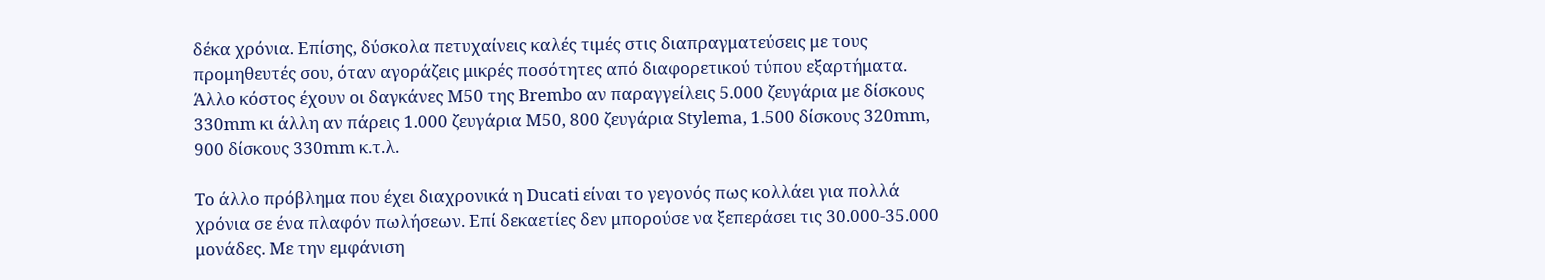δέκα χρόνια. Επίσης, δύσκολα πετυχαίνεις καλές τιμές στις διαπραγματεύσεις με τους προμηθευτές σου, όταν αγοράζεις μικρές ποσότητες από διαφορετικού τύπου εξαρτήματα. Άλλο κόστος έχουν οι δαγκάνες Μ50 της Brembo αν παραγγείλεις 5.000 ζευγάρια με δίσκους 330mm κι άλλη αν πάρεις 1.000 ζευγάρια M50, 800 ζευγάρια Stylema, 1.500 δίσκους 320mm, 900 δίσκους 330mm κ.τ.λ.

Το άλλο πρόβλημα που έχει διαχρονικά η Ducati είναι το γεγονός πως κολλάει για πολλά χρόνια σε ένα πλαφόν πωλήσεων. Επί δεκαετίες δεν μπορούσε να ξεπεράσει τις 30.000-35.000 μονάδες. Με την εμφάνιση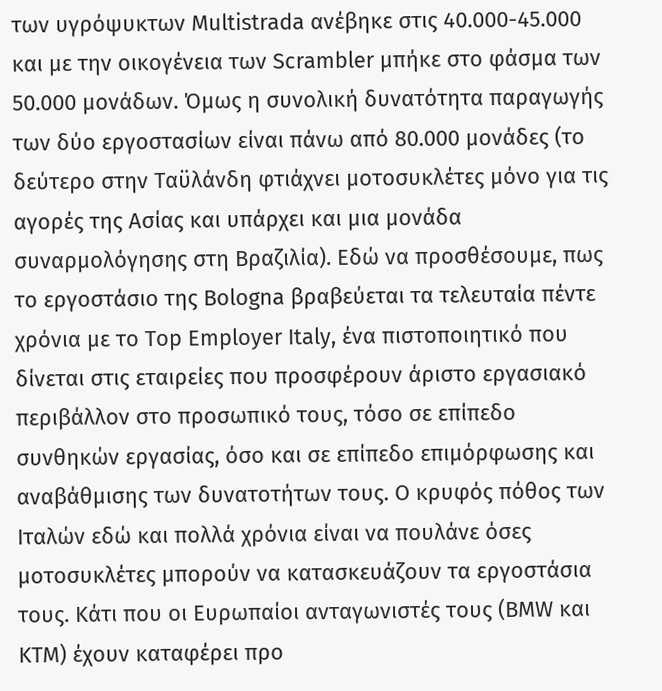των υγρόψυκτων Multistrada ανέβηκε στις 40.000-45.000 και με την οικογένεια των Scrambler μπήκε στο φάσμα των 50.000 μονάδων. Όμως η συνολική δυνατότητα παραγωγής των δύο εργοστασίων είναι πάνω από 80.000 μονάδες (το δεύτερο στην Ταϋλάνδη φτιάχνει μοτοσυκλέτες μόνο για τις αγορές της Ασίας και υπάρχει και μια μονάδα συναρμολόγησης στη Βραζιλία). Εδώ να προσθέσουμε, πως το εργοστάσιο της Bologna βραβεύεται τα τελευταία πέντε χρόνια με το Top Employer Italy, ένα πιστοποιητικό που δίνεται στις εταιρείες που προσφέρουν άριστο εργασιακό περιβάλλον στο προσωπικό τους, τόσο σε επίπεδο συνθηκών εργασίας, όσο και σε επίπεδο επιμόρφωσης και αναβάθμισης των δυνατοτήτων τους. Ο κρυφός πόθος των Ιταλών εδώ και πολλά χρόνια είναι να πουλάνε όσες μοτοσυκλέτες μπορούν να κατασκευάζουν τα εργοστάσια τους. Κάτι που οι Ευρωπαίοι ανταγωνιστές τους (BMW και KTM) έχουν καταφέρει προ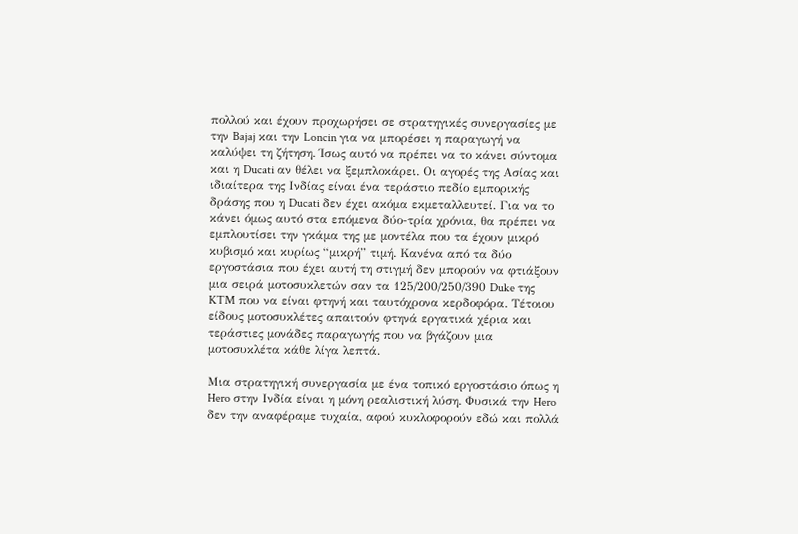πολλού και έχουν προχωρήσει σε στρατηγικές συνεργασίες με την Bajaj και την Loncin για να μπορέσει η παραγωγή να καλύψει τη ζήτηση. Ίσως αυτό να πρέπει να το κάνει σύντομα και η Ducati αν θέλει να ξεμπλοκάρει. Οι αγορές της Ασίας και ιδιαίτερα της Ινδίας είναι ένα τεράστιο πεδίο εμπορικής δράσης που η Ducati δεν έχει ακόμα εκμεταλλευτεί. Για να το κάνει όμως αυτό στα επόμενα δύο-τρία χρόνια, θα πρέπει να εμπλουτίσει την γκάμα της με μοντέλα που τα έχουν μικρό κυβισμό και κυρίως “μικρή” τιμή. Κανένα από τα δύο εργοστάσια που έχει αυτή τη στιγμή δεν μπορούν να φτιάξουν μια σειρά μοτοσυκλετών σαν τα 125/200/250/390 Duke της KTM που να είναι φτηνή και ταυτόχρονα κερδοφόρα. Τέτοιου είδους μοτοσυκλέτες απαιτούν φτηνά εργατικά χέρια και τεράστιες μονάδες παραγωγής που να βγάζουν μια μοτοσυκλέτα κάθε λίγα λεπτά.

Μια στρατηγική συνεργασία με ένα τοπικό εργοστάσιο όπως η Hero στην Ινδία είναι η μόνη ρεαλιστική λύση. Φυσικά την Hero δεν την αναφέραμε τυχαία, αφού κυκλοφορούν εδώ και πολλά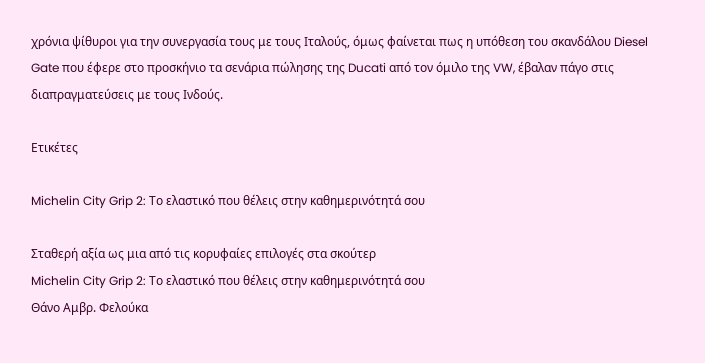χρόνια ψίθυροι για την συνεργασία τους με τους Ιταλούς, όμως φαίνεται πως η υπόθεση του σκανδάλου Diesel Gate που έφερε στο προσκήνιο τα σενάρια πώλησης της Ducati από τον όμιλο της VW, έβαλαν πάγο στις διαπραγματεύσεις με τους Ινδούς.

Ετικέτες

Michelin City Grip 2: Το ελαστικό που θέλεις στην καθημερινότητά σου

Σταθερή αξία ως μια από τις κορυφαίες επιλογές στα σκούτερ
Michelin City Grip 2: Το ελαστικό που θέλεις στην καθημερινότητά σου
Θάνο Αμβρ. Φελούκα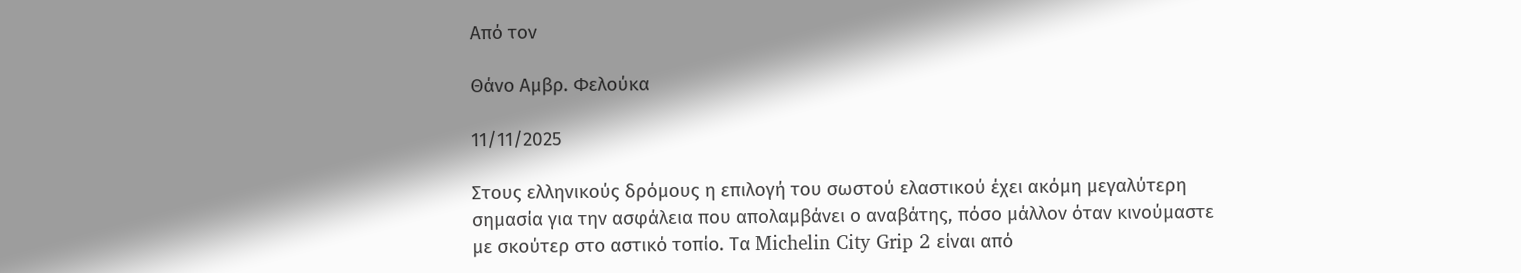Από τον

Θάνο Αμβρ. Φελούκα

11/11/2025

Στους ελληνικούς δρόμους η επιλογή του σωστού ελαστικού έχει ακόμη μεγαλύτερη σημασία για την ασφάλεια που απολαμβάνει ο αναβάτης, πόσο μάλλον όταν κινούμαστε με σκούτερ στο αστικό τοπίο. Τα Michelin City Grip 2 είναι από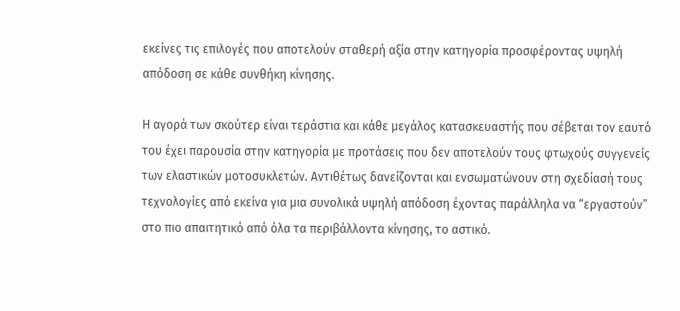εκείνες τις επιλογές που αποτελούν σταθερή αξία στην κατηγορία προσφέροντας υψηλή απόδοση σε κάθε συνθήκη κίνησης.

Η αγορά των σκούτερ είναι τεράστια και κάθε μεγάλος κατασκευαστής που σέβεται τον εαυτό του έχει παρουσία στην κατηγορία με προτάσεις που δεν αποτελούν τους φτωχούς συγγενείς των ελαστικών μοτοσυκλετών. Αντιθέτως δανείζονται και ενσωματώνουν στη σχεδίασή τους τεχνολογίες από εκείνα για μια συνολικά υψηλή απόδοση έχοντας παράλληλα να “εργαστούν” στο πιο απαιτητικό από όλα τα περιβάλλοντα κίνησης, το αστικό.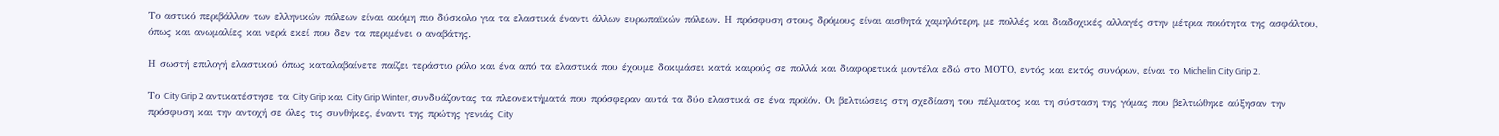Το αστικό περιβάλλον των ελληνικών πόλεων είναι ακόμη πιο δύσκολο για τα ελαστικά έναντι άλλων ευρωπαϊκών πόλεων. Η πρόσφυση στους δρόμους είναι αισθητά χαμηλότερη, με πολλές και διαδοχικές αλλαγές στην μέτρια ποιότητα της ασφάλτου, όπως και ανωμαλίες και νερά εκεί που δεν τα περιμένει ο αναβάτης.

Η σωστή επιλογή ελαστικού όπως καταλαβαίνετε παίζει τεράστιο ρόλο και ένα από τα ελαστικά που έχουμε δοκιμάσει κατά καιρούς σε πολλά και διαφορετικά μοντέλα εδώ στο ΜΟΤΟ, εντός και εκτός συνόρων, είναι το Michelin City Grip 2.

Το City Grip 2 αντικατέστησε τα City Grip και City Grip Winter, συνδυάζοντας τα πλεονεκτήματά που πρόσφεραν αυτά τα δύο ελαστικά σε ένα προϊόν. Οι βελτιώσεις στη σχεδίαση του πέλματος και τη σύσταση της γόμας που βελτιώθηκε αύξησαν την πρόσφυση και την αντοχή σε όλες τις συνθήκες, έναντι της πρώτης γενιάς City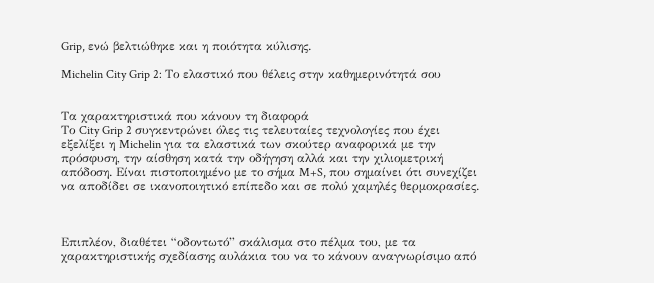Grip, ενώ βελτιώθηκε και η ποιότητα κύλισης.

Michelin City Grip 2: Το ελαστικό που θέλεις στην καθημερινότητά σου


Τα χαρακτηριστικά που κάνουν τη διαφορά
Το City Grip 2 συγκεντρώνει όλες τις τελευταίες τεχνολογίες που έχει εξελίξει η Michelin για τα ελαστικά των σκούτερ αναφορικά με την πρόσφυση, την αίσθηση κατά την οδήγηση αλλά και την χιλιομετρική απόδοση. Είναι πιστοποιημένο με το σήμα M+S, που σημαίνει ότι συνεχίζει να αποδίδει σε ικανοποιητικό επίπεδο και σε πολύ χαμηλές θερμοκρασίες.



Επιπλέον, διαθέτει “οδοντωτό” σκάλισμα στο πέλμα του, με τα χαρακτηριστικής σχεδίασης αυλάκια του να το κάνουν αναγνωρίσιμο από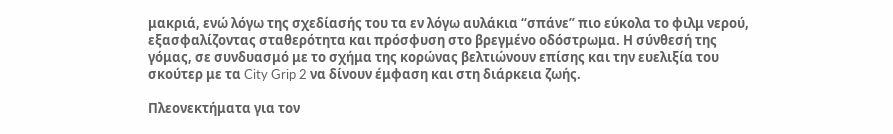μακριά, ενώ λόγω της σχεδίασής του τα εν λόγω αυλάκια “σπάνε” πιο εύκολα το φιλμ νερού, εξασφαλίζοντας σταθερότητα και πρόσφυση στο βρεγμένο οδόστρωμα. Η σύνθεσή της γόμας, σε συνδυασμό με το σχήμα της κορώνας βελτιώνουν επίσης και την ευελιξία του σκούτερ με τα City Grip 2 να δίνουν έμφαση και στη διάρκεια ζωής.

Πλεονεκτήματα για τον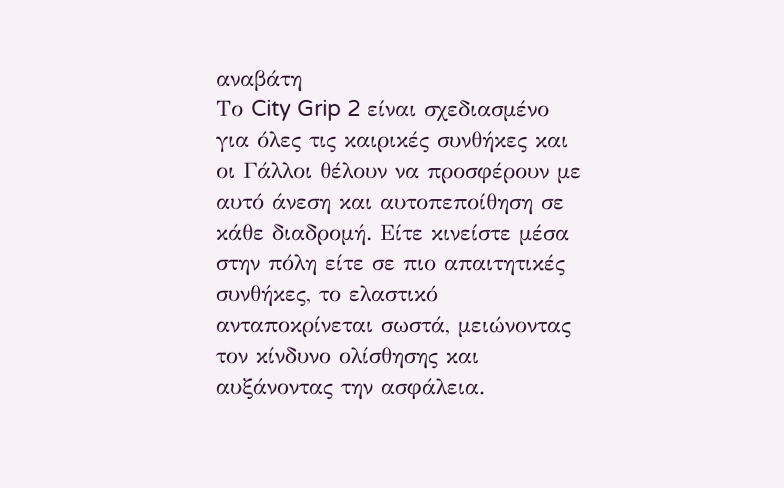αναβάτη
Το City Grip 2 είναι σχεδιασμένο για όλες τις καιρικές συνθήκες και οι Γάλλοι θέλουν να προσφέρουν με αυτό άνεση και αυτοπεποίθηση σε κάθε διαδρομή. Είτε κινείστε μέσα στην πόλη είτε σε πιο απαιτητικές συνθήκες, το ελαστικό ανταποκρίνεται σωστά, μειώνοντας τον κίνδυνο ολίσθησης και αυξάνοντας την ασφάλεια.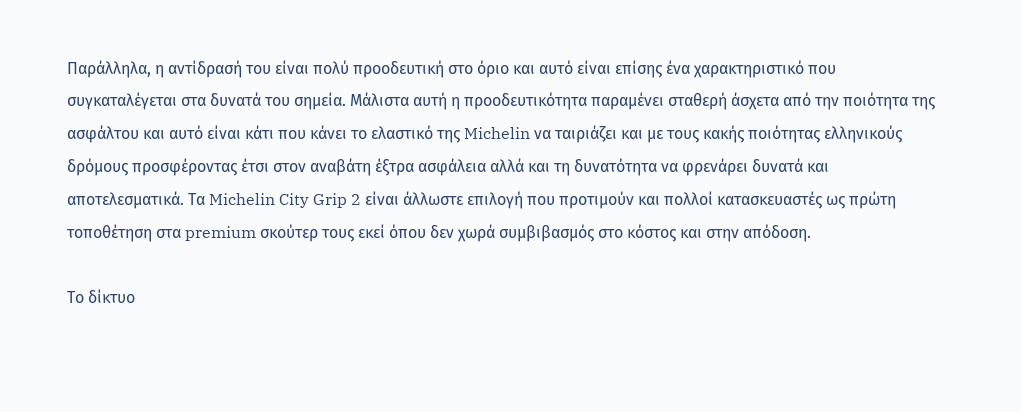Παράλληλα, η αντίδρασή του είναι πολύ προοδευτική στο όριο και αυτό είναι επίσης ένα χαρακτηριστικό που συγκαταλέγεται στα δυνατά του σημεία. Μάλιστα αυτή η προοδευτικότητα παραμένει σταθερή άσχετα από την ποιότητα της ασφάλτου και αυτό είναι κάτι που κάνει το ελαστικό της Michelin να ταιριάζει και με τους κακής ποιότητας ελληνικούς δρόμους προσφέροντας έτσι στον αναβάτη έξτρα ασφάλεια αλλά και τη δυνατότητα να φρενάρει δυνατά και αποτελεσματικά. Τα Michelin City Grip 2 είναι άλλωστε επιλογή που προτιμούν και πολλοί κατασκευαστές ως πρώτη τοποθέτηση στα premium σκούτερ τους εκεί όπου δεν χωρά συμβιβασμός στο κόστος και στην απόδοση.

Το δίκτυο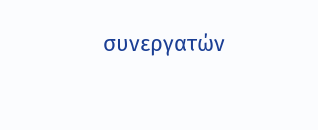συνεργατών